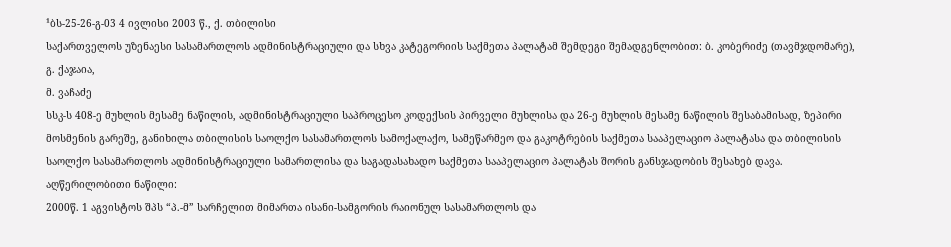¹ბს-25-26-გ-03 4 ივლისი 2003 წ., ქ. თბილისი
საქართველოს უზენაესი სასამართლოს ადმინისტრაციული და სხვა კატეგორიის საქმეთა პალატამ შემდეგი შემადგენლობით: ბ. კობერიძე (თავმჯდომარე),
გ. ქაჯაია,
მ. ვაჩაძე
სსკ-ს 408-ე მუხლის მესამე ნაწილის, ადმინისტრაციული საპროცესო კოდექსის პირველი მუხლისა და 26-ე მუხლის მესამე ნაწილის შესაბამისად, ზეპირი მოსმენის გარეშე, განიხილა თბილისის საოლქო სასამართლოს სამოქალაქო, სამეწარმეო და გაკოტრების საქმეთა სააპელაციო პალატასა და თბილისის საოლქო სასამართლოს ადმინისტრაციული სამართლისა და საგადასახადო საქმეთა სააპელაციო პალატას შორის განსჯადობის შესახებ დავა.
აღწერილობითი ნაწილი:
2000წ. 1 აგვისტოს შპს “პ.-მ” სარჩელით მიმართა ისანი-სამგორის რაიონულ სასამართლოს და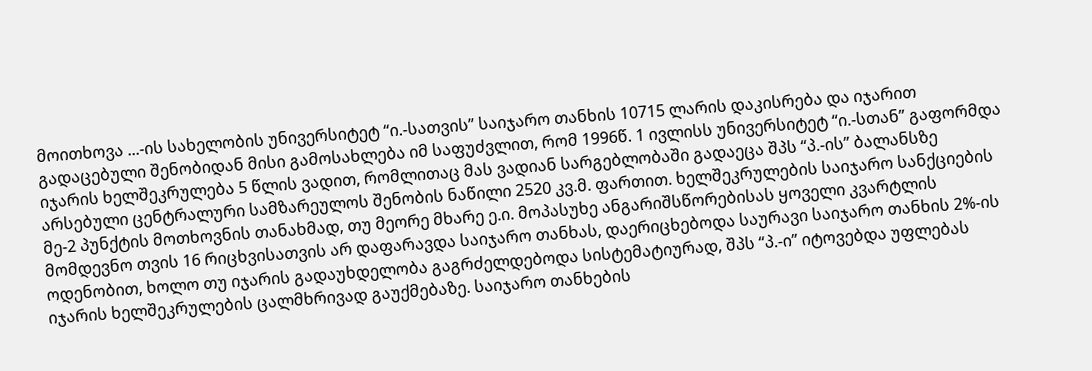მოითხოვა ...-ის სახელობის უნივერსიტეტ “ი.-სათვის” საიჯარო თანხის 10715 ლარის დაკისრება და იჯარით გადაცებული შენობიდან მისი გამოსახლება იმ საფუძვლით, რომ 1996წ. 1 ივლისს უნივერსიტეტ “ი.-სთან” გაფორმდა იჯარის ხელშეკრულება 5 წლის ვადით, რომლითაც მას ვადიან სარგებლობაში გადაეცა შპს “პ.-ის” ბალანსზე არსებული ცენტრალური სამზარეულოს შენობის ნაწილი 2520 კვ.მ. ფართით. ხელშეკრულების საიჯარო სანქციების მე-2 პუნქტის მოთხოვნის თანახმად, თუ მეორე მხარე ე.ი. მოპასუხე ანგარიშსწორებისას ყოველი კვარტლის მომდევნო თვის 16 რიცხვისათვის არ დაფარავდა საიჯარო თანხას, დაერიცხებოდა საურავი საიჯარო თანხის 2%-ის ოდენობით, ხოლო თუ იჯარის გადაუხდელობა გაგრძელდებოდა სისტემატიურად, შპს “პ.-ი” იტოვებდა უფლებას იჯარის ხელშეკრულების ცალმხრივად გაუქმებაზე. საიჯარო თანხების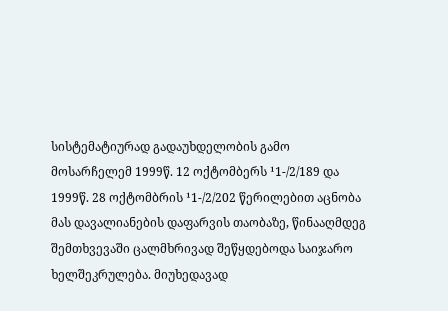სისტემატიურად გადაუხდელობის გამო მოსარჩელემ 1999წ. 12 ოქტომბერს ¹1-/2/189 და 1999წ. 28 ოქტომბრის ¹1-/2/202 წერილებით აცნობა მას დავალიანების დაფარვის თაობაზე, წინააღმდეგ შემთხვევაში ცალმხრივად შეწყდებოდა საიჯარო ხელშეკრულება. მიუხედავად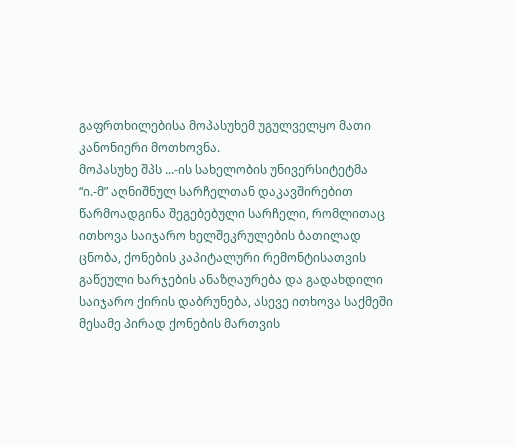გაფრთხილებისა მოპასუხემ უგულველყო მათი კანონიერი მოთხოვნა.
მოპასუხე შპს ...-ის სახელობის უნივერსიტეტმა “ი.-მ” აღნიშნულ სარჩელთან დაკავშირებით წარმოადგინა შეგებებული სარჩელი, რომლითაც ითხოვა საიჯარო ხელშეკრულების ბათილად ცნობა, ქონების კაპიტალური რემონტისათვის გაწეული ხარჯების ანაზღაურება და გადახდილი საიჯარო ქირის დაბრუნება, ასევე ითხოვა საქმეში მესამე პირად ქონების მართვის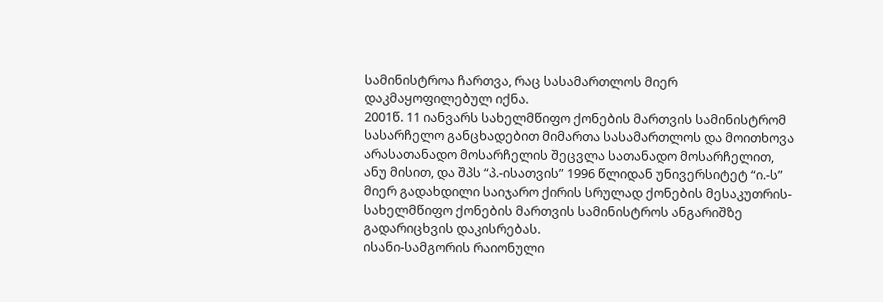სამინისტროა ჩართვა, რაც სასამართლოს მიერ დაკმაყოფილებულ იქნა.
2001წ. 11 იანვარს სახელმწიფო ქონების მართვის სამინისტრომ სასარჩელო განცხადებით მიმართა სასამართლოს და მოითხოვა არასათანადო მოსარჩელის შეცვლა სათანადო მოსარჩელით, ანუ მისით, და შპს “პ.-ისათვის” 1996 წლიდან უნივერსიტეტ “ი.-ს” მიერ გადახდილი საიჯარო ქირის სრულად ქონების მესაკუთრის-სახელმწიფო ქონების მართვის სამინისტროს ანგარიშზე გადარიცხვის დაკისრებას.
ისანი-სამგორის რაიონული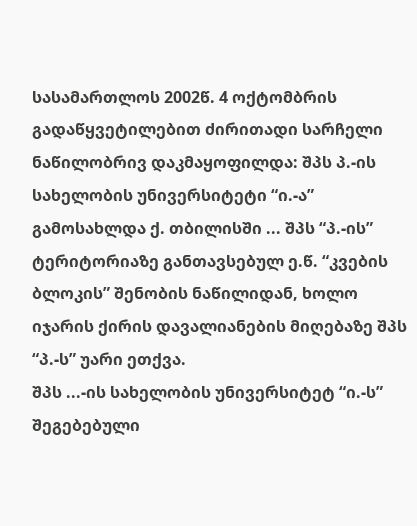სასამართლოს 2002წ. 4 ოქტომბრის გადაწყვეტილებით ძირითადი სარჩელი ნაწილობრივ დაკმაყოფილდა: შპს პ.-ის სახელობის უნივერსიტეტი “ი.-ა” გამოსახლდა ქ. თბილისში ... შპს “პ.-ის” ტერიტორიაზე განთავსებულ ე.წ. “კვების ბლოკის” შენობის ნაწილიდან, ხოლო იჯარის ქირის დავალიანების მიღებაზე შპს “პ.-ს” უარი ეთქვა.
შპს ...-ის სახელობის უნივერსიტეტ “ი.-ს” შეგებებული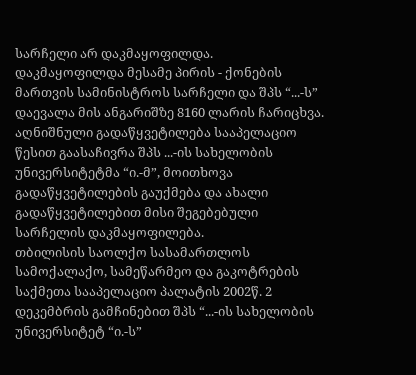სარჩელი არ დაკმაყოფილდა.
დაკმაყოფილდა მესამე პირის - ქონების მართვის სამინისტროს სარჩელი და შპს “...-ს” დაევალა მის ანგარიშზე 8160 ლარის ჩარიცხვა.
აღნიშნული გადაწყვეტილება სააპელაციო წესით გაასაჩივრა შპს ...-ის სახელობის უნივერსიტეტმა “ი.-მ”, მოითხოვა გადაწყვეტილების გაუქმება და ახალი გადაწყვეტილებით მისი შეგებებული სარჩელის დაკმაყოფილება.
თბილისის საოლქო სასამართლოს სამოქალაქო, სამეწარმეო და გაკოტრების საქმეთა სააპელაციო პალატის 2002წ. 2 დეკემბრის გამჩინებით შპს “...-ის სახელობის უნივერსიტეტ “ი.-ს”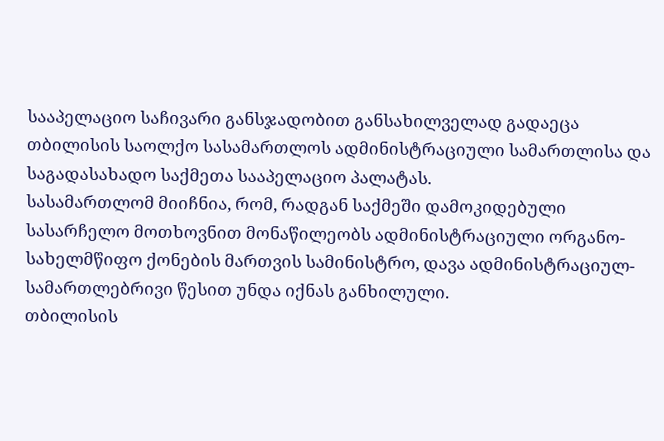სააპელაციო საჩივარი განსჯადობით განსახილველად გადაეცა თბილისის საოლქო სასამართლოს ადმინისტრაციული სამართლისა და საგადასახადო საქმეთა სააპელაციო პალატას.
სასამართლომ მიიჩნია, რომ, რადგან საქმეში დამოკიდებული სასარჩელო მოთხოვნით მონაწილეობს ადმინისტრაციული ორგანო-სახელმწიფო ქონების მართვის სამინისტრო, დავა ადმინისტრაციულ-სამართლებრივი წესით უნდა იქნას განხილული.
თბილისის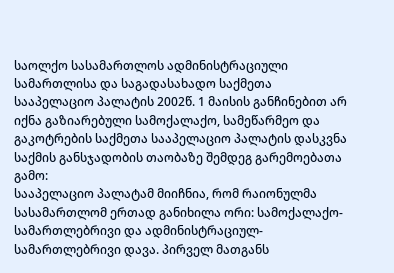საოლქო სასამართლოს ადმინისტრაციული სამართლისა და საგადასახადო საქმეთა სააპელაციო პალატის 2002წ. 1 მაისის განჩინებით არ იქნა გაზიარებული სამოქალაქო, სამეწარმეო და გაკოტრების საქმეთა სააპელაციო პალატის დასკვნა საქმის განსჯადობის თაობაზე შემდეგ გარემოებათა გამო:
სააპელაციო პალატამ მიიჩნია, რომ რაიონულმა სასამართლომ ერთად განიხილა ორი: სამოქალაქო-სამართლებრივი და ადმინისტრაციულ-სამართლებრივი დავა. პირველ მათგანს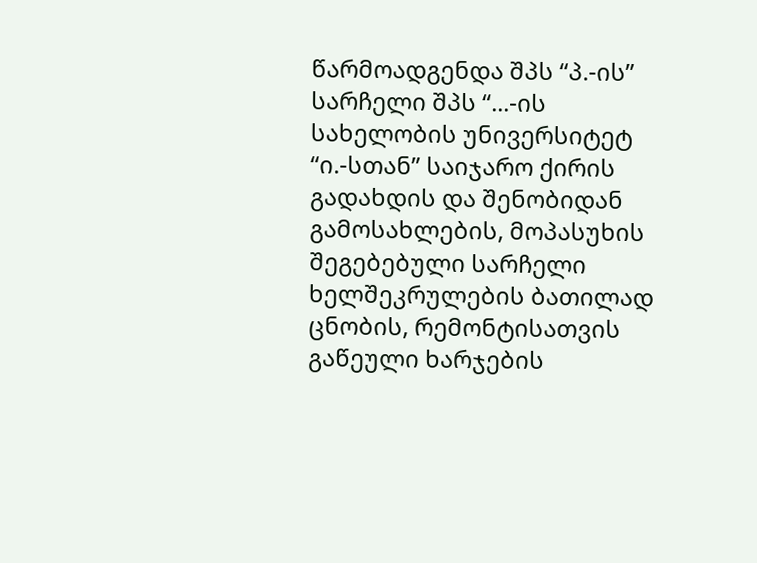წარმოადგენდა შპს “პ.-ის” სარჩელი შპს “...-ის სახელობის უნივერსიტეტ “ი.-სთან” საიჯარო ქირის გადახდის და შენობიდან გამოსახლების, მოპასუხის შეგებებული სარჩელი ხელშეკრულების ბათილად ცნობის, რემონტისათვის გაწეული ხარჯების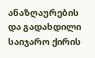ანაზღაურების და გადახდილი საიჯარო ქირის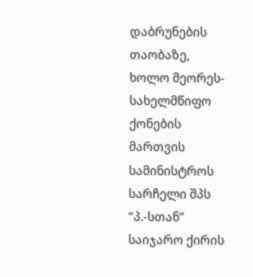დაბრუნების თაობაზე, ხოლო მეორეს-სახელმწიფო ქონების მართვის სამინისტროს სარჩელი შპს “პ.-სთან” საიჯარო ქირის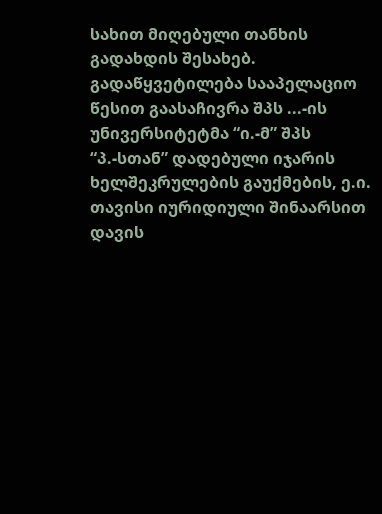სახით მიღებული თანხის გადახდის შესახებ. გადაწყვეტილება სააპელაციო წესით გაასაჩივრა შპს ...-ის უნივერსიტეტმა “ი.-მ” შპს “პ.-სთან” დადებული იჯარის ხელშეკრულების გაუქმების, ე.ი. თავისი იურიდიული შინაარსით დავის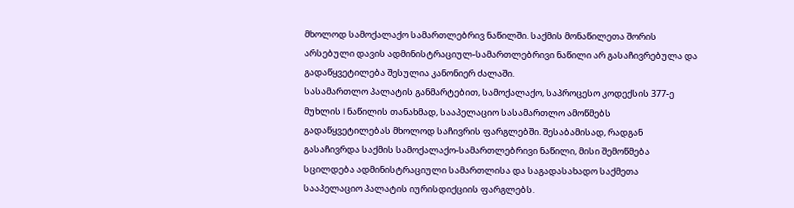მხოლოდ სამოქალაქო სამართლებრივ ნაწილში. საქმის მონაწილეთა შორის არსებული დავის ადმინისტრაციულ-სამართლებრივი ნაწილი არ გასაჩივრებულა და გადაწყვეტილება შესულია კანონიერ ძალაში.
სასამართლო პალატის განმარტებით, სამოქალაქო, საპროცესო კოდექსის 377-ე მუხლის I ნაწილის თანახმად, სააპელაციო სასამართლო ამოწმებს გადაწყვეტილებას მხოლოდ საჩივრის ფარგლებში. შესაბამისად, რადგან გასაჩივრდა საქმის სამოქალაქო-სამართლებრივი ნაწილი, მისი შემოწმება სცილდება ადმინისტრაციული სამართლისა და საგადასახადო საქმეთა სააპელაციო პალატის იურისდიქციის ფარგლებს.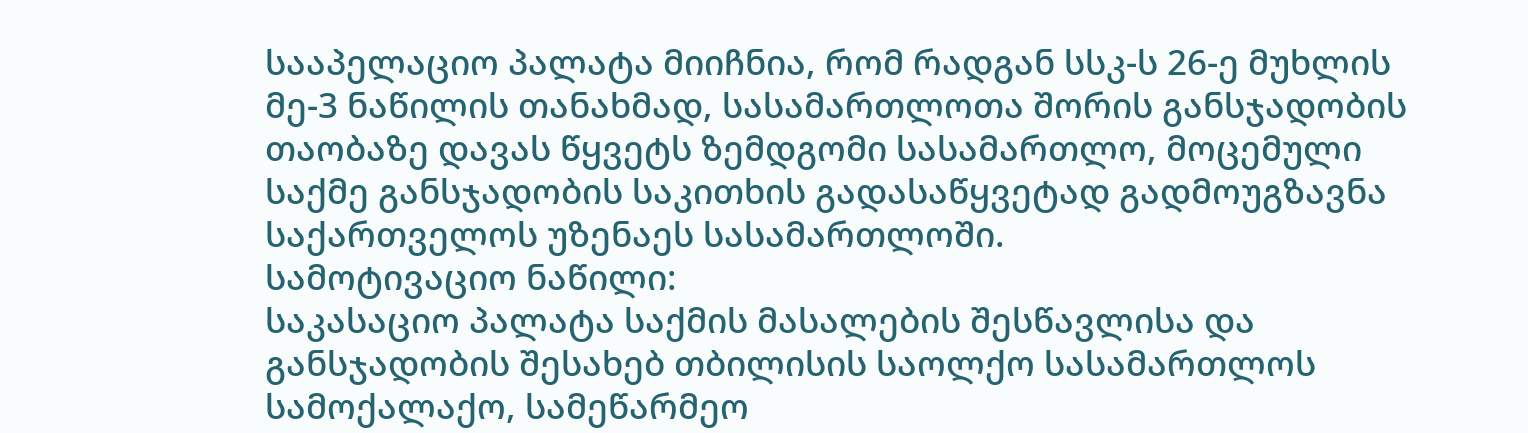სააპელაციო პალატა მიიჩნია, რომ რადგან სსკ-ს 26-ე მუხლის მე-3 ნაწილის თანახმად, სასამართლოთა შორის განსჯადობის თაობაზე დავას წყვეტს ზემდგომი სასამართლო, მოცემული საქმე განსჯადობის საკითხის გადასაწყვეტად გადმოუგზავნა საქართველოს უზენაეს სასამართლოში.
სამოტივაციო ნაწილი:
საკასაციო პალატა საქმის მასალების შესწავლისა და განსჯადობის შესახებ თბილისის საოლქო სასამართლოს სამოქალაქო, სამეწარმეო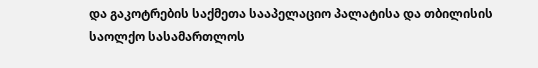და გაკოტრების საქმეთა სააპელაციო პალატისა და თბილისის საოლქო სასამართლოს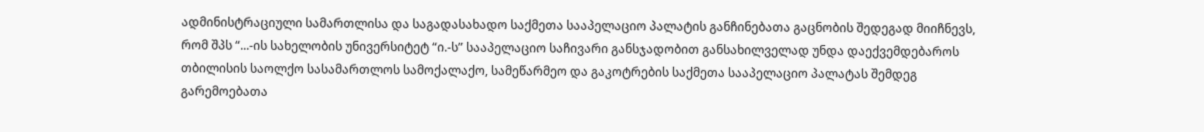ადმინისტრაციული სამართლისა და საგადასახადო საქმეთა სააპელაციო პალატის განჩინებათა გაცნობის შედეგად მიიჩნევს, რომ შპს “...-ის სახელობის უნივერსიტეტ “ი.-ს” სააპელაციო საჩივარი განსჯადობით განსახილველად უნდა დაექვემდებაროს თბილისის საოლქო სასამართლოს სამოქალაქო, სამეწარმეო და გაკოტრების საქმეთა სააპელაციო პალატას შემდეგ გარემოებათა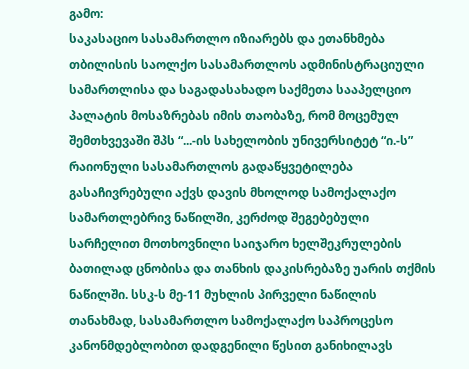გამო:
საკასაციო სასამართლო იზიარებს და ეთანხმება თბილისის საოლქო სასამართლოს ადმინისტრაციული სამართლისა და საგადასახადო საქმეთა სააპელციო პალატის მოსაზრებას იმის თაობაზე, რომ მოცემულ შემთხვევაში შპს “...-ის სახელობის უნივერსიტეტ “ი.-ს” რაიონული სასამართლოს გადაწყვეტილება გასაჩივრებული აქვს დავის მხოლოდ სამოქალაქო სამართლებრივ ნაწილში, კერძოდ შეგებებული სარჩელით მოთხოვნილი საიჯარო ხელშეკრულების ბათილად ცნობისა და თანხის დაკისრებაზე უარის თქმის ნაწილში. სსკ-ს მე-11 მუხლის პირველი ნაწილის თანახმად, სასამართლო სამოქალაქო საპროცესო კანონმდებლობით დადგენილი წესით განიხილავს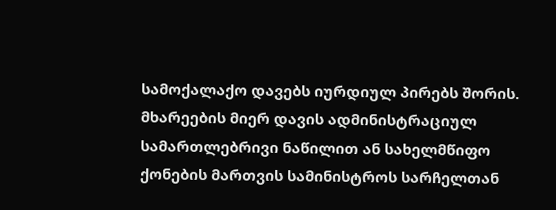სამოქალაქო დავებს იურდიულ პირებს შორის. მხარეების მიერ დავის ადმინისტრაციულ სამართლებრივი ნაწილით ან სახელმწიფო ქონების მართვის სამინისტროს სარჩელთან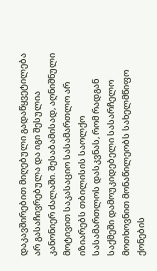დაკავშირებით მიღებული გადაწყვეტილება არ გასაჩივრებულა და იგი შესულია კანონიერ ძალაში. შესაბამისად, აღნიშნული მოტივით საკასაციო სასამართლო არ იზიარებს თბილისის საოლქო სასამართლოს დასკვნას, რომ რადგან საქმეში დამოუკიდებელი სასარჩელო მოთხოვნით მონაწილეობს სახელმწიფო ქონების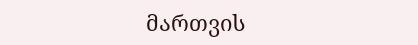მართვის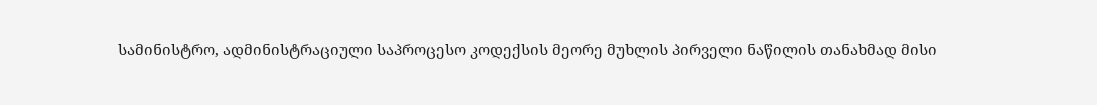სამინისტრო, ადმინისტრაციული საპროცესო კოდექსის მეორე მუხლის პირველი ნაწილის თანახმად მისი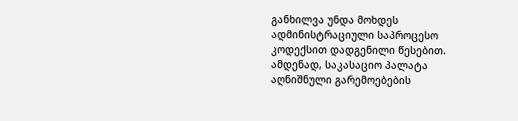განხილვა უნდა მოხდეს ადმინისტრაციული საპროცესო კოდექსით დადგენილი წესებით.
ამდენად, საკასაციო პალატა აღნიშნული გარემოებების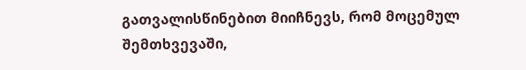გათვალისწინებით მიიჩნევს, რომ მოცემულ შემთხვევაში,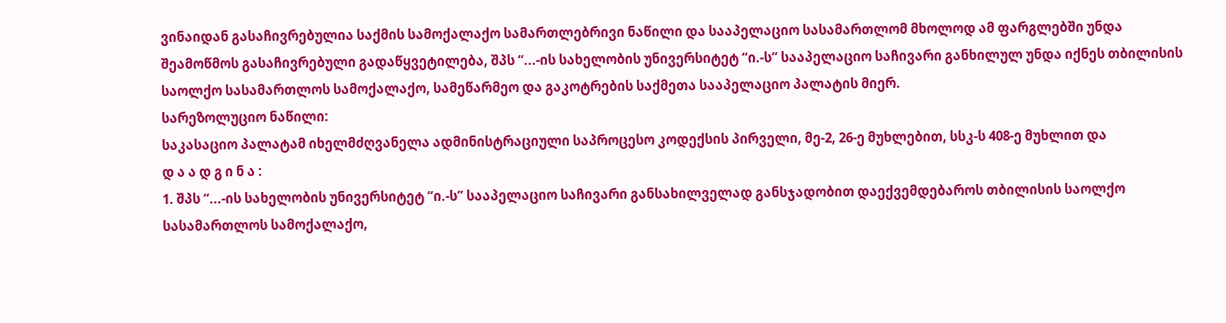ვინაიდან გასაჩივრებულია საქმის სამოქალაქო სამართლებრივი ნაწილი და სააპელაციო სასამართლომ მხოლოდ ამ ფარგლებში უნდა შეამოწმოს გასაჩივრებული გადაწყვეტილება, შპს “...-ის სახელობის უნივერსიტეტ “ი.-ს” სააპელაციო საჩივარი განხილულ უნდა იქნეს თბილისის საოლქო სასამართლოს სამოქალაქო, სამეწარმეო და გაკოტრების საქმეთა სააპელაციო პალატის მიერ.
სარეზოლუციო ნაწილი:
საკასაციო პალატამ იხელმძღვანელა ადმინისტრაციული საპროცესო კოდექსის პირველი, მე-2, 26-ე მუხლებით, სსკ-ს 408-ე მუხლით და
დ ა ა დ გ ი ნ ა :
1. შპს “...-ის სახელობის უნივერსიტეტ “ი.-ს” სააპელაციო საჩივარი განსახილველად განსჯადობით დაექვემდებაროს თბილისის საოლქო სასამართლოს სამოქალაქო,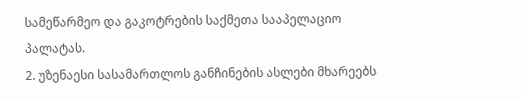სამეწარმეო და გაკოტრების საქმეთა სააპელაციო პალატას.
2. უზენაესი სასამართლოს განჩინების ასლები მხარეებს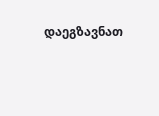დაეგზავნათ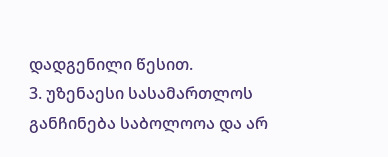დადგენილი წესით.
3. უზენაესი სასამართლოს განჩინება საბოლოოა და არ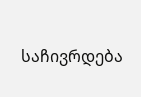საჩივრდება